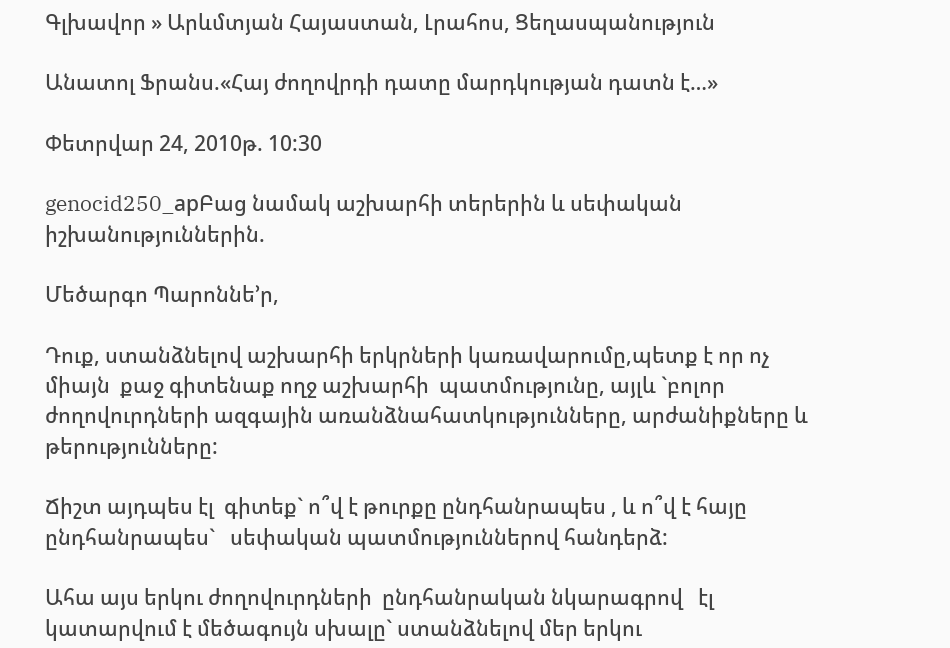Գլխավոր » Արևմտյան Հայաստան, Լրահոս, Ցեղասպանություն

Անատոլ Ֆրանս.«Հայ ժողովրդի դատը մարդկության դատն է…»

Փետրվար 24, 2010թ. 10:30

genocid250_apԲաց նամակ աշխարհի տերերին և սեփական իշխանություններին.

Մեծարգո Պարոննե’ր,

Դուք, ստանձնելով աշխարհի երկրների կառավարումը,պետք է որ ոչ միայն  քաջ գիտենաք ողջ աշխարհի  պատմությունը, այլև `բոլոր ժողովուրդների ազգային առանձնահատկությունները, արժանիքները և թերությունները:

Ճիշտ այդպես էլ  գիտեք` ո՞վ է թուրքը ընդհանրապես , և ո՞վ է հայը ընդհանրապես`   սեփական պատմություններով հանդերձ:

Ահա այս երկու ժողովուրդների  ընդհանրական նկարագրով   էլ կատարվում է մեծագույն սխալը` ստանձնելով մեր երկու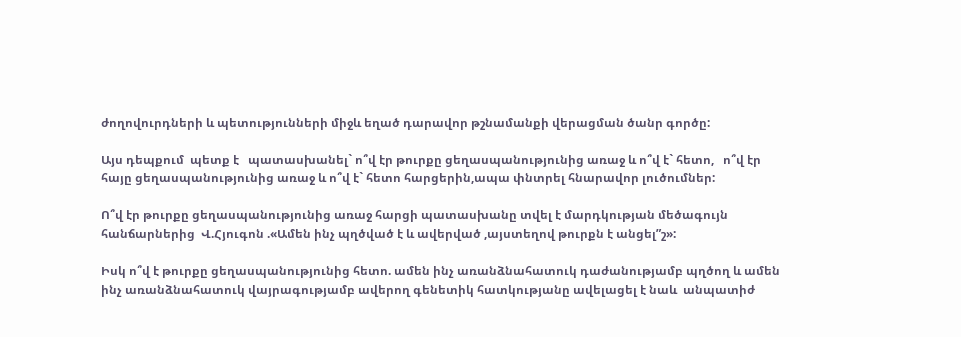ժողովուրդների և պետությունների միջև եղած դարավոր թշնամանքի վերացման ծանր գործը:

Այս դեպքում  պետք է   պատասխանել` ո՞վ էր թուրքը ցեղասպանությունից առաջ և ո՞վ է` հետո,   ո՞վ էր հայը ցեղասպանությունից առաջ և ո՞վ է` հետո հարցերին,ապա փնտրել հնարավոր լուծումներ:

Ո՞վ էր թուրքը ցեղասպանությունից առաջ հարցի պատասխանը տվել է մարդկության մեծագույն հանճարներից  Վ.Հյուգոն .«Ամեն ինչ պղծված է և ավերված ,այստեղով թուրքն է անցել”շ»:

Իսկ ո՞վ է թուրքը ցեղասպանությունից հետո. ամեն ինչ առանձնահատուկ դաժանությամբ պղծող և ամեն ինչ առանձնահատուկ վայրագությամբ ավերող գենետիկ հատկությանը ավելացել է նաև  անպատիժ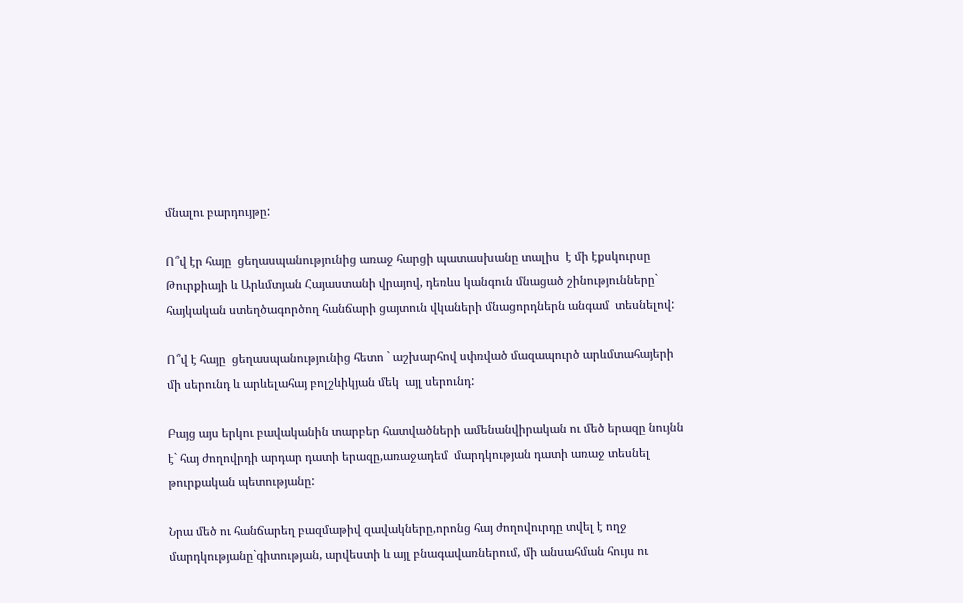մնալու բարդույթը:

Ո՞վ էր հայը  ցեղասպանությունից առաջ հարցի պատասխանը տալիս  է մի էքսկուրսը Թուրքիայի և Արևմտյան Հայաստանի վրայով, դեռևս կանգուն մնացած շինությունները` հայկական ստեղծագործող հանճարի ցայտուն վկաների մնացորդներն անգամ  տեսնելով:

Ո՞վ է հայը  ցեղասպանությունից հետո ` աշխարհով սփռված մազապուրծ արևմտահայերի մի սերունդ և արևելահայ բոլշևիկյան մեկ  այլ սերունդ:

Բայց այս երկու բավականին տարբեր հատվածների ամենանվիրական ու մեծ երազը նույնն է` հայ ժողովրդի արդար դատի երազը,առաջադեմ  մարդկության դատի առաջ տեսնել թուրքական պետությանը:

Նրա մեծ ու հանճարեղ բազմաթիվ զավակները,որոնց հայ ժողովուրդը տվել է ողջ մարդկությանը`գիտության, արվեստի և այլ բնագավառներում, մի անսահման հույս ու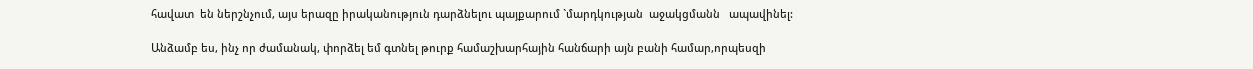հավատ  են ներշնչում, այս երազը իրականություն դարձնելու պայքարում `մարդկության  աջակցմանն   ապավինել:

Անձամբ ես, ինչ որ ժամանակ, փորձել եմ գտնել թուրք համաշխարհային հանճարի այն բանի համար,որպեսզի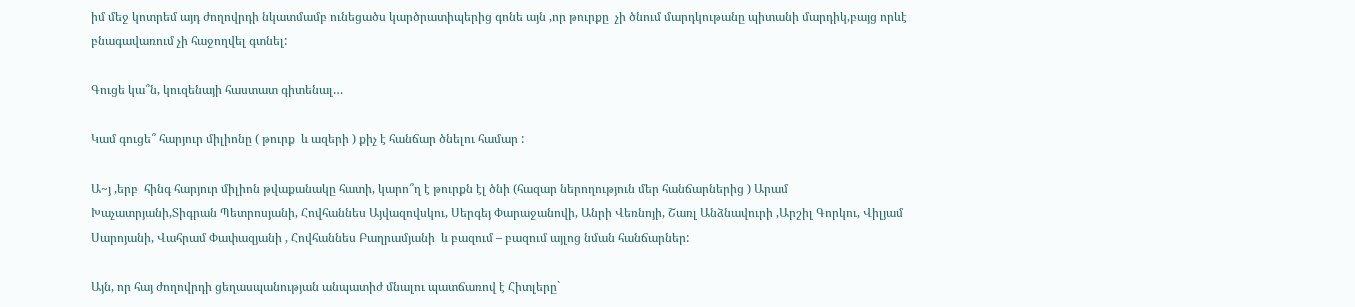իմ մեջ կոտրեմ այդ ժողովրդի նկատմամբ ունեցածս կարծրատիպերից գոնե այն ,որ թուրքը  չի ծնում մարդկութանը պիտանի մարդիկ,բայց որևէ բնագավառում չի հաջողվել գտնել:

Գուցե կա՞ն, կուզենայի հաստատ գիտենալ…

Կամ գուցե՞ հարյուր միլիոնը ( թուրք  և ազերի ) քիչ է հանճար ծնելու համար :

Ա~յ ,երբ  հինգ հարյուր միլիոն թվաքանակը հատի, կարո՞ղ է թուրքն էլ ծնի (հազար ներողություն մեր հանճարներից ) Արամ Խաչատրյանի,Տիգրան Պետրոսյանի, Հովհաննես Այվազովսկու, Սերգեյ Փարաջանովի, Անրի Վեռնոյի, Շառլ Անձնավուրի ,Արշիլ Գորկու, Վիլյամ Սարոյանի, Վահրամ Փափազյանի , Հովհաննես Բաղրամյանի  և բազում – բազում այլոց նման հանճարներ:

Այն, որ հայ ժողովրդի ցեղասպանության անպատիժ մնալու պատճառով է Հիտլերը`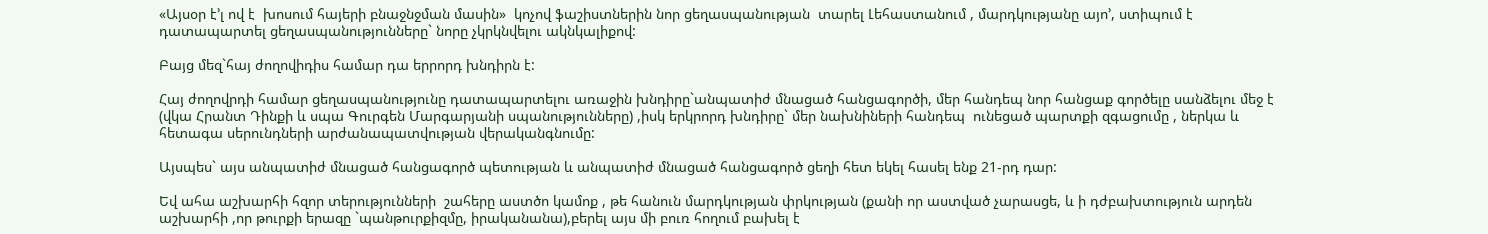«Այսօր է’լ ով է  խոսում հայերի բնաջնջման մասին»  կոչով ֆաշիստներին նոր ցեղասպանության  տարել Լեհաստանում , մարդկությանը այո’, ստիպում է դատապարտել ցեղասպանությունները` նորը չկրկնվելու ակնկալիքով:

Բայց մեզ`հայ ժողովիդիս համար դա երրորդ խնդիրն է:

Հայ ժողովրդի համար ցեղասպանությունը դատապարտելու առաջին խնդիրը`անպատիժ մնացած հանցագործի, մեր հանդեպ նոր հանցաք գործելը սանձելու մեջ է (վկա Հրանտ Դինքի և սպա Գուրգեն Մարգարյանի սպանությունները) ,իսկ երկրորդ խնդիրը` մեր նախնիների հանդեպ  ունեցած պարտքի զգացումը , ներկա և հետագա սերունդների արժանապատվության վերականգնումը:

Այսպես` այս անպատիժ մնացած հանցագործ պետության և անպատիժ մնացած հանցագործ ցեղի հետ եկել հասել ենք 21-րդ դար:

Եվ ահա աշխարհի հզոր տերությունների  շահերը աստծո կամոք , թե հանուն մարդկության փրկության (քանի որ աստված չարասցե, և ի դժբախտություն արդեն աշխարհի ,որ թուրքի երազը `պանթուրքիզմը, իրականանա),բերել այս մի բուռ հողում բախել է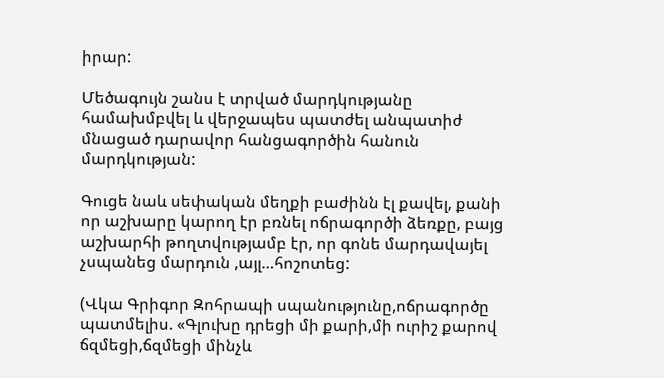իրար:

Մեծագույն շանս է տրված մարդկությանը համախմբվել և վերջապես պատժել անպատիժ մնացած դարավոր հանցագործին հանուն մարդկության:

Գուցե նաև սեփական մեղքի բաժինն էլ քավել, քանի որ աշխարը կարող էր բռնել ոճրագործի ձեռքը, բայց աշխարհի թողտվությամբ էր, որ գոնե մարդավայել չսպանեց մարդուն ,այլ…հոշոտեց:

(Վկա Գրիգոր Զոհրապի սպանությունը,ոճրագործը պատմելիս. «Գլուխը դրեցի մի քարի,մի ուրիշ քարով ճզմեցի,ճզմեցի մինչև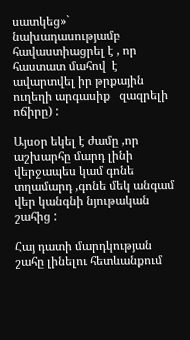սատկեց»` նախադասությամբ հավաստիացրել է , որ հաստատ մահով  է ավարտվել իր թրքային ուղեղի արգասիք   զազրելի  ոճիրը) :

Այսօր եկել է ժամը ,որ աշխարհը մարդ լինի վերջապես կամ գոնե տղամարդ ,գոնե մեկ անգամ վեր կանգնի նյութական շահից :

Հայ դատի մարդկության շահը լինելու հետևանքում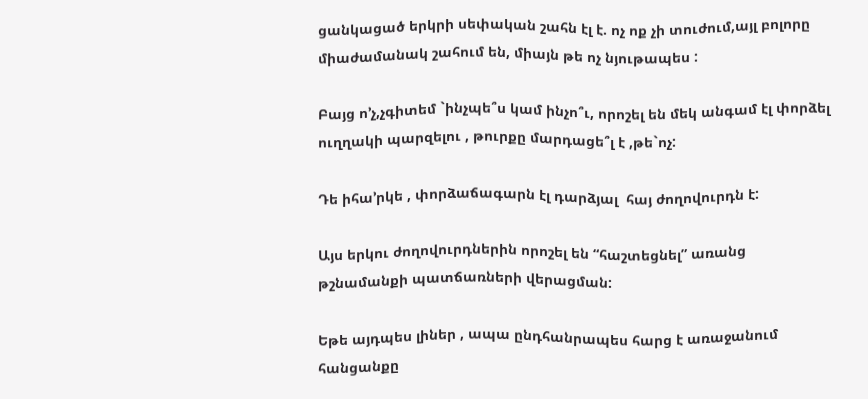ցանկացած երկրի սեփական շահն էլ է. ոչ ոք չի տուժում,այլ բոլորը միաժամանակ շահում են, միայն թե ոչ նյութապես :

Բայց ո’չ,չգիտեմ `ինչպե՞ս կամ ինչո՞ւ, որոշել են մեկ անգամ էլ փորձել  ուղղակի պարզելու , թուրքը մարդացե՞լ է ,թե`ոչ:

Դե իհա’րկե , փորձաճագարն էլ դարձյալ  հայ ժողովուրդն է:

Այս երկու ժողովուրդներին որոշել են “հաշտեցնել” առանց թշնամանքի պատճառների վերացման:

Եթե այդպես լիներ , ապա ընդհանրապես հարց է առաջանում հանցանքը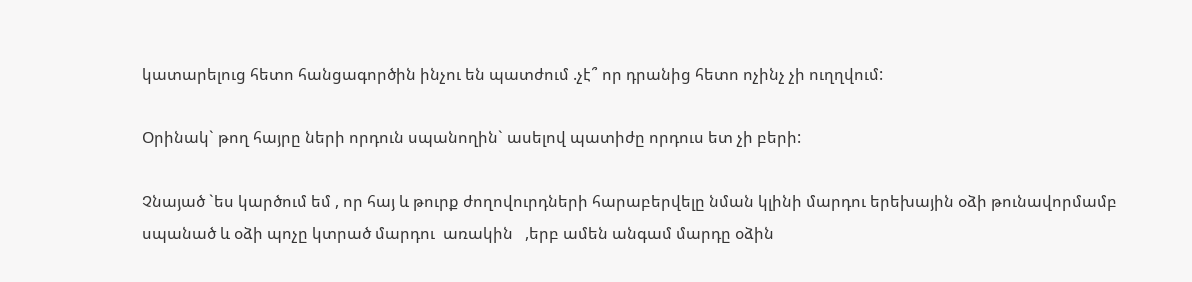կատարելուց հետո հանցագործին ինչու են պատժում .չէ՞ որ դրանից հետո ոչինչ չի ուղղվում:

Օրինակ` թող հայրը ների որդուն սպանողին` ասելով պատիժը որդուս ետ չի բերի:

Չնայած `ես կարծում եմ , որ հայ և թուրք ժողովուրդների հարաբերվելը նման կլինի մարդու երեխային օձի թունավորմամբ սպանած և օձի պոչը կտրած մարդու  առակին   ,երբ ամեն անգամ մարդը օձին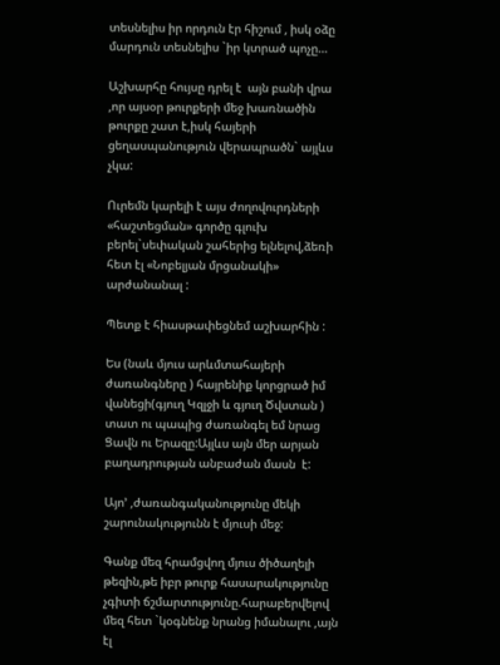տեսնելիս իր որդուն էր հիշում , իսկ օձը մարդուն տեսնելիս `իր կտրած պոչը…

Աշխարհը հույսը դրել է  այն բանի վրա ,որ այսօր թուրքերի մեջ խառնածին թուրքը շատ է,իսկ հայերի ցեղասպանություն վերապրածն` այլևս չկա:

Ուրեմն կարելի է այս ժողովուրդների «հաշտեցման» գործը գլուխ բերել`սեփական շահերից ելնելով,ձեռի հետ էլ «Նոբելյան մրցանակի» արժանանալ :

Պետք է հիասթափեցնեմ աշխարհին :

Ես (նաև մյուս արևմտահայերի ժառանգները ) հայրենիք կորցրած իմ վանեցի(գյուղ Կզլջի և գյուղ Ծվստան ) տատ ու պապից ժառանգել եմ նրաց Ցավն ու Երազը:Այլևս այն մեր արյան  բաղադրության անբաժան մասն  է:

Այո’ ,ժառանգականությունը մեկի շարունակությունն է մյուսի մեջ:

Գանք մեզ հրամցվող մյուս ծիծաղելի թեզին,թե իբր թուրք հասարակությունը  չգիտի ճշմարտությունը.հարաբերվելով մեզ հետ `կօգնենք նրանց իմանալու ,այն էլ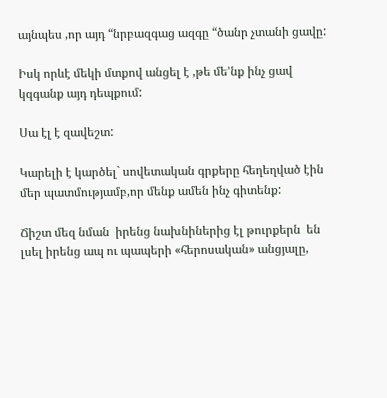այնպես ,որ այդ “նրբազգաց ազգը “ծանր չտանի ցավը:

Իսկ որևէ մեկի մտքով անցել է ,թե մե’նք ինչ ցավ կզգանք այդ դեպքում:

Սա էլ է զավեշտ:

Կարելի է կարծել` սովետական գրքերը հեղեղված էին մեր պատմությամբ,որ մենք ամեն ինչ գիտենք:

Ճիշտ մեզ նման  իրենց նախնիներից էլ թուրքերն  են լսել իրենց ապ ու պապերի «հերոսական» անցյալը,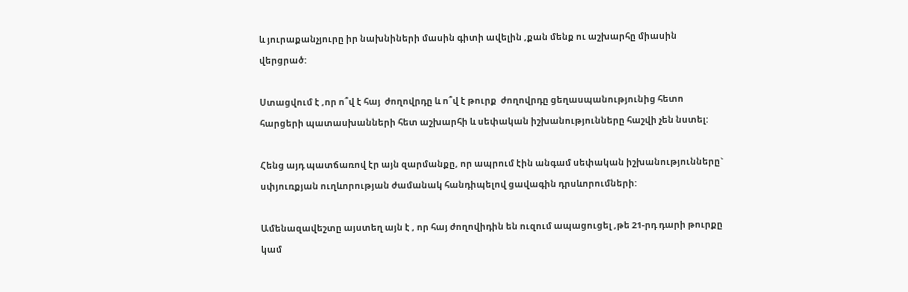և յուրաքանչյուրը իր նախնիների մասին գիտի ավելին ,քան մենք ու աշխարհը միասին վերցրած:

Ստացվում է ,որ ո՞վ է հայ  ժողովրդը և ո՞վ է թուրք  ժողովրդը ցեղասպանությունից հետո հարցերի պատասխանների հետ աշխարհի և սեփական իշխանությունները հաշվի չեն նստել:

Հենց այդ պատճառով էր այն զարմանքը, որ ապրում էին անգամ սեփական իշխանությունները` սփյուռքյան ուղևորության ժամանակ հանդիպելով ցավագին դրսևորումների:

Ամենազավեշտը այստեղ այն է , որ հայ ժողովիդին են ուզում ապացուցել ,թե 21-րդ դարի թուրքը կամ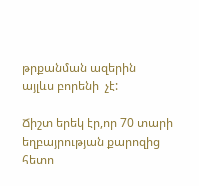թրքանման ազերին  այլևս բորենի  չէ:

Ճիշտ երեկ էր,որ 70 տարի եղբայրության քարոզից հետո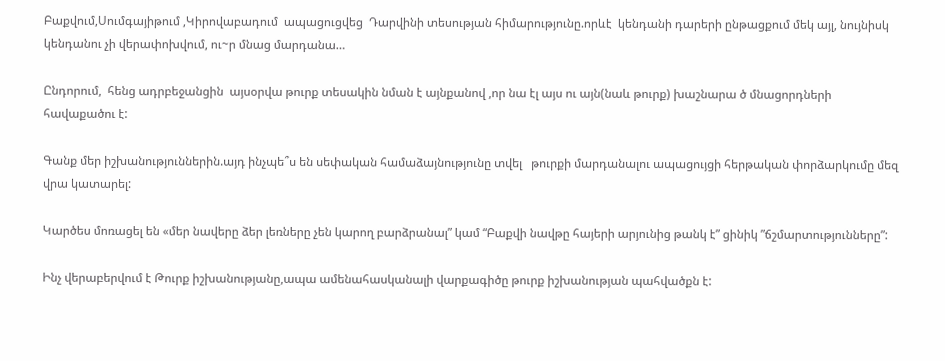Բաքվում,Սումգայիթում ,Կիրովաբադում  ապացուցվեց  Դարվինի տեսության հիմարությունը.որևէ  կենդանի դարերի ընթացքում մեկ այլ, նույնիսկ կենդանու չի վերափոխվում, ու~ր մնաց մարդանա…

Ընդորում,  հենց ադրբեջանցին  այսօրվա թուրք տեսակին նման է այնքանով ,որ նա էլ այս ու այն(նաև թուրք) խաշնարա ծ մնացորդների հավաքածու է:

Գանք մեր իշխանություններին.այդ ինչպե՞ս են սեփական համաձայնությունը տվել   թուրքի մարդանալու ապացույցի հերթական փորձարկումը մեզ վրա կատարել:

Կարծես մոռացել են «մեր նավերը ձեր լեռները չեն կարող բարձրանալ” կամ “Բաքվի նավթը հայերի արյունից թանկ է” ցինիկ ”ճշմարտությունները”:

Ինչ վերաբերվում է Թուրք իշխանությանը,ապա ամենահասկանալի վարքագիծը թուրք իշխանության պահվածքն է: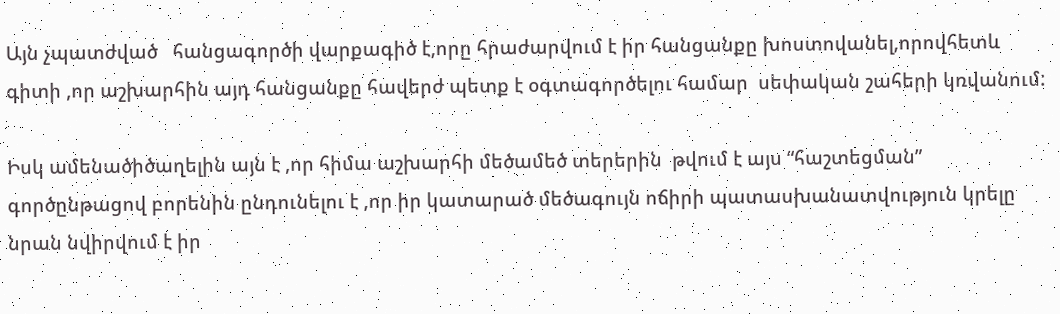Այն չպատժված   հանցագործի վարքագիծ է,որը հրաժարվում է իր հանցանքը խոստովանել,որովհետև գիտի ,որ աշխարհին այդ հանցանքը հավերժ պետք է օգտագործելու համար  սեփական շահերի կռվանում:

Իսկ ամենածիծաղելին այն է ,որ հիմա աշխարհի մեծամեծ տերերին  թվում է այս “հաշտեցման” գործընթացով բորենին ընդունելու է ,որ իր կատարած մեծագույն ոճիրի պատասխանատվություն կրելը նրան նվիրվում է իր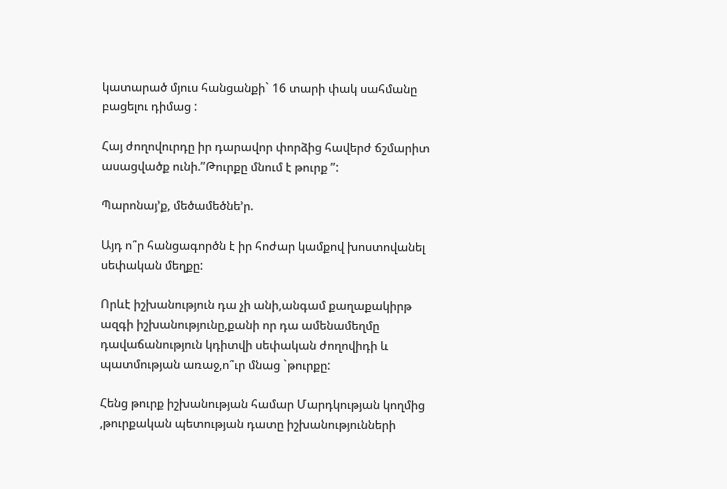կատարած մյուս հանցանքի` 16 տարի փակ սահմանը բացելու դիմաց :

Հայ ժողովուրդը իր դարավոր փորձից հավերժ ճշմարիտ  ասացվածք ունի.”Թուրքը մնում է թուրք ”:

Պարոնայ’ք, մեծամեծնե’ր.

Այդ ո՞ր հանցագործն է իր հոժար կամքով խոստովանել սեփական մեղքը:

Որևէ իշխանություն դա չի անի,անգամ քաղաքակիրթ ազգի իշխանությունը,քանի որ դա ամենամեղմը դավաճանություն կդիտվի սեփական ժողովիդի և պատմության առաջ,ո՞ւր մնաց `թուրքը:

Հենց թուրք իշխանության համար Մարդկության կողմից ,թուրքական պետության դատը իշխանությունների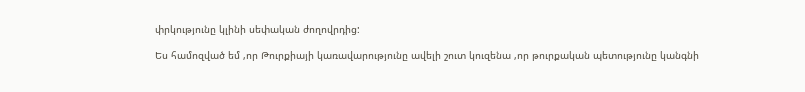փրկությունը կլինի սեփական ժողովրդից:

Ես համոզված եմ ,որ Թուրքիայի կառավարությունը ավելի շուտ կուզենա ,որ թուրքական պետությունը կանգնի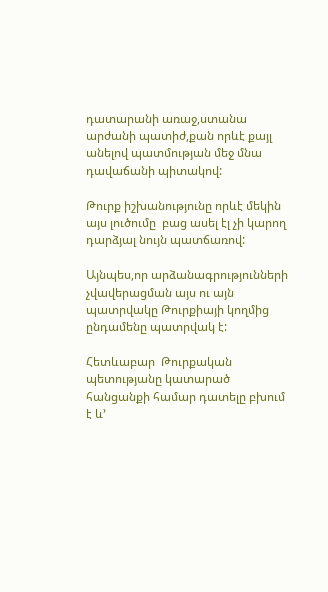դատարանի առաջ,ստանա արժանի պատիժ,քան որևէ քայլ անելով պատմության մեջ մնա դավաճանի պիտակով:

Թուրք իշխանությունը որևէ մեկին այս լուծումը  բաց ասել էլ չի կարող դարձյալ նույն պատճառով:

Այնպես,որ արձանագրությունների չվավերացման այս ու այն պատրվակը Թուրքիայի կողմից ընդամենը պատրվակ է:

Հետևաբար  Թուրքական պետությանը կատարած հանցանքի համար դատելը բխում է և’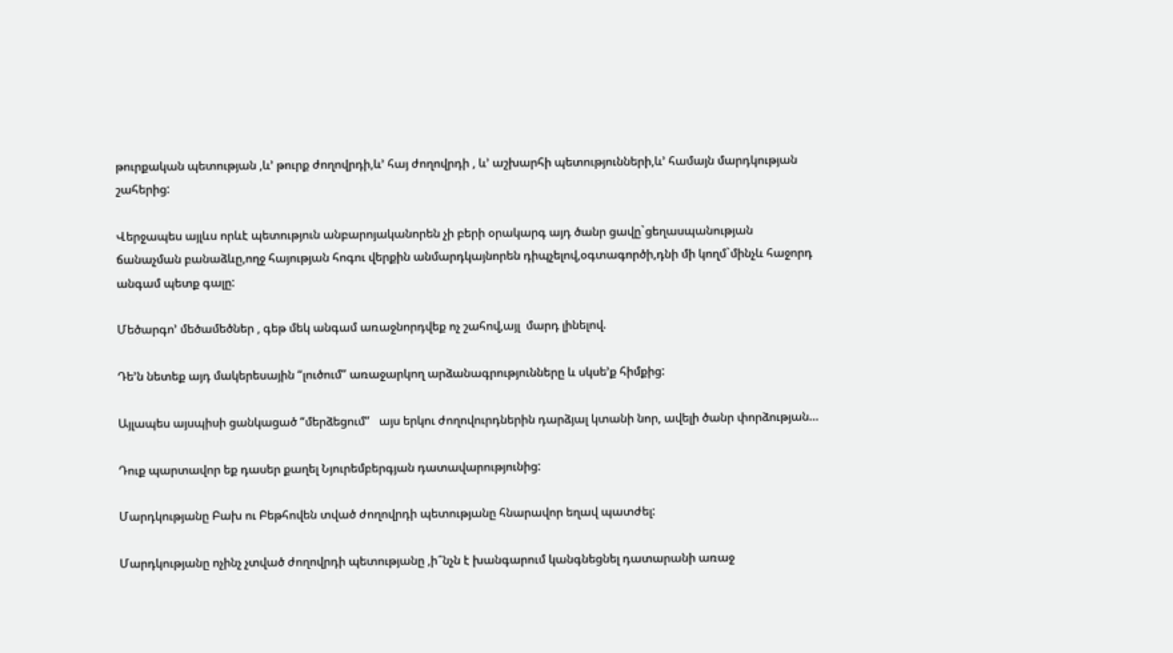թուրքական պետության ,և’ թուրք ժողովրդի,և’ հայ ժողովրդի , և’ աշխարհի պետությունների,և’ համայն մարդկության շահերից:

Վերջապես այլևս որևէ պետություն անբարոյականորեն չի բերի օրակարգ այդ ծանր ցավը`ցեղասպանության ճանաչման բանաձևը,ողջ հայության հոգու վերքին անմարդկայնորեն դիպչելով,օգտագործի,դնի մի կողմ`մինչև հաջորդ անգամ պետք գալը:

Մեծարգո’ մեծամեծներ , գեթ մեկ անգամ առաջնորդվեք ոչ շահով,այլ  մարդ լինելով.

Դե’ն նետեք այդ մակերեսային “լուծում” առաջարկող արձանագրությունները և սկսե’ք հիմքից:

Այլապես այսպիսի ցանկացած “մերձեցում”   այս երկու ժողովուրդներին դարձյալ կտանի նոր, ավելի ծանր փորձության…

Դուք պարտավոր եք դասեր քաղել Նյուրեմբերգյան դատավարությունից:

Մարդկությանը Բախ ու Բեթհովեն տված ժողովրդի պետությանը հնարավոր եղավ պատժել:

Մարդկությանը ոչինչ չտված ժողովրդի պետությանը ,ի՞նչն է խանգարում կանգնեցնել դատարանի առաջ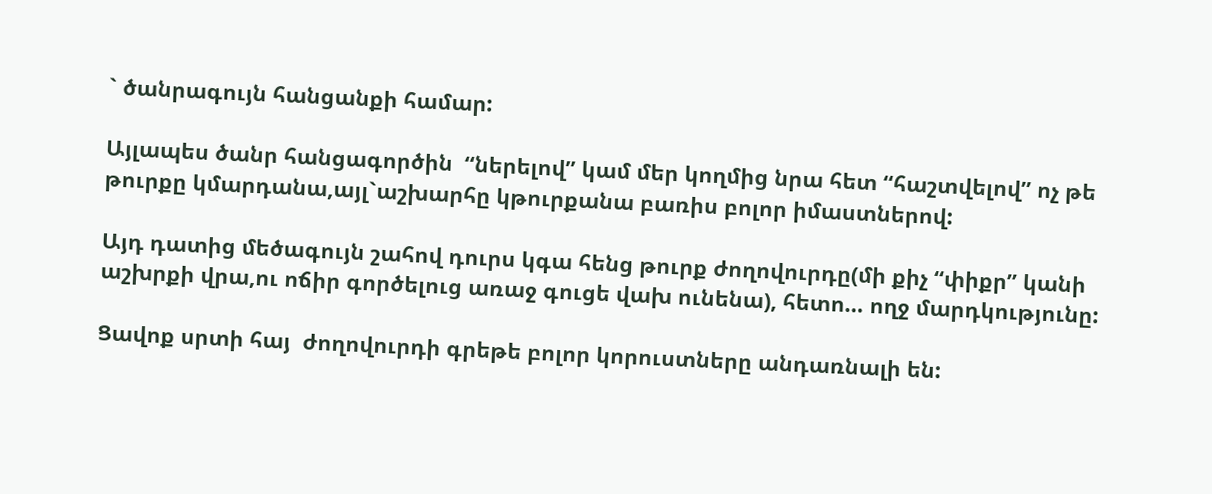` ծանրագույն հանցանքի համար:

Այլապես ծանր հանցագործին  “ներելով” կամ մեր կողմից նրա հետ “հաշտվելով” ոչ թե թուրքը կմարդանա,այլ`աշխարհը կթուրքանա բառիս բոլոր իմաստներով:

Այդ դատից մեծագույն շահով դուրս կգա հենց թուրք ժողովուրդը(մի քիչ “փիքր” կանի աշխրքի վրա,ու ոճիր գործելուց առաջ գուցե վախ ունենա), հետո… ողջ մարդկությունը:

Ցավոք սրտի հայ  ժողովուրդի գրեթե բոլոր կորուստները անդառնալի են: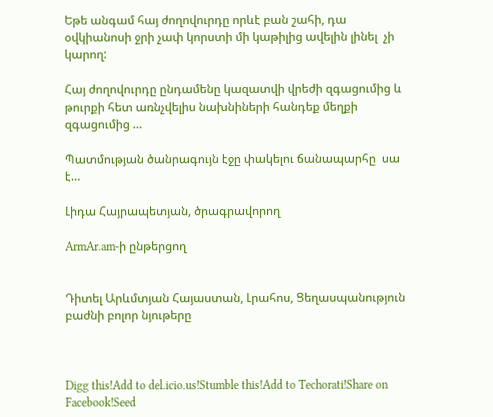Եթե անգամ հայ ժողովուրդը որևէ բան շահի, դա օվկիանոսի ջրի չափ կորստի մի կաթիլից ավելին լինել  չի կարող:

Հայ ժողովուրդը ընդամենը կազատվի վրեժի զգացումից և  թուրքի հետ առնչվելիս նախնիների հանդեք մեղքի զգացումից …

Պատմության ծանրագույն էջը փակելու ճանապարհը  սա է…

Լիդա Հայրապետյան, ծրագրավորող

ArmAr.am-ի ընթերցող


Դիտել Արևմտյան Հայաստան, Լրահոս, Ցեղասպանություն բաժնի բոլոր նյութերը



Digg this!Add to del.icio.us!Stumble this!Add to Techorati!Share on Facebook!Seed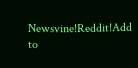Newsvine!Reddit!Add to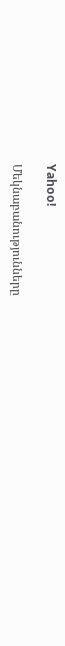Yahoo!

Մեկնաբանությունները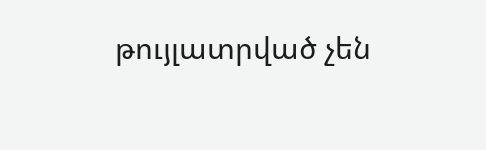թույլատրված չեն